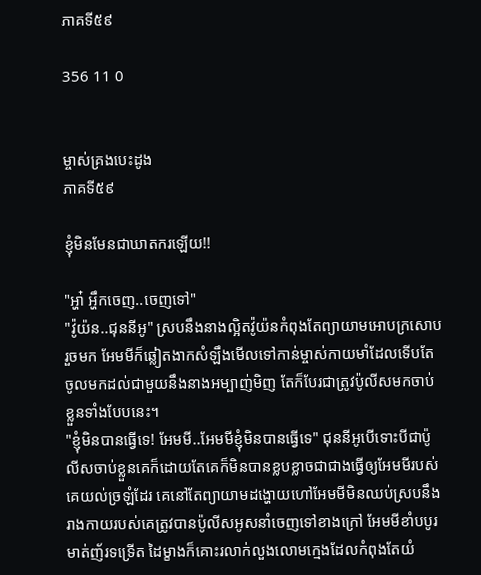ភាគទី៥៩

356 11 0


ម្ចាស់គ្រងបេះដូង
ភាគទី៥៩

ខ្ញុំមិនមែនជាឃាតករឡើយ!!

"អ្ហា៎ អ្ហឹកចេញ..ចេញទៅ"
"វ៉ូយ៉ន..ជុននីអូ" ស្របនឹងនាងល្អិតវ៉ូយ៉នកំពុងតែព្យាយាមអោបក្រសោបរួចមក អែមមីក៏ឆ្លៀតងាកសំឡឹងមើលទៅកាន់ម្ចាស់កាយមាំដែលទើបតែចូលមកដល់ជាមួយនឹងនាងអម្បាញ់មិញ តែក៏បែរជាត្រូវប៉ូលីសមកចាប់ខ្លួនទាំងបែបនេះ។
"ខ្ញុំមិនបានធ្វើទេ! អែមមី..អែមមីខ្ញុំមិនបានធ្វើទេ" ជុននីអូបើទោះបីជាប៉ូលីសចាប់ខ្លួនគេក៏ដោយតែគេក៏មិនបានខ្លបខ្លាចជាជាងធ្វើឲ្យអែមមីរបស់គេយល់ច្រឡំដែរ គេនៅតែព្យាយាមដង្ហោយហៅអែមមីមិនឈប់ស្របនឹងរាងកាយរបស់គេត្រូវបានប៉ូលីសអូសនាំចេញទៅខាងក្រៅ អែមមីខាំបបូរមាត់ញ័រទទ្រើត ដៃម្ខាងក៏គោះរលាក់លួងលោមក្មេងដែលកំពុងតែយំ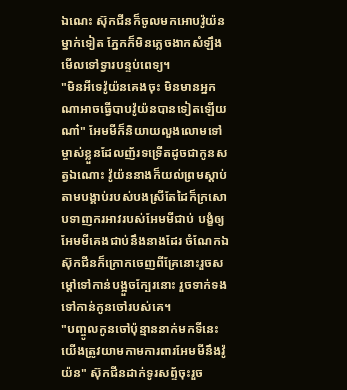ឯណេះ ស៊ុកជីនក៏ចូលមកអោបវ៉ូយ៉នម្នាក់ទៀត ភ្នែកក៏មិនភ្លេចងាកសំឡឹងមើលទៅទ្វារបន្ទប់ពេទ្យ។
"មិនអីទេវ៉ូយ៉នគេងចុះ មិនមានអ្នកណាអាចធ្វើបាបវ៉ូយ៉នបានទៀតឡើយណា៎" អែមមីក៏និយាយលួងលោមទៅម្ចាស់ខ្លួនដែលញ័រទទ្រើតដូចជាកូនសត្វឯណោះ វ៉ូយ៉ននាងក៏យល់ព្រមស្ដាប់តាមបង្គាប់របស់បងស្រីតែដៃក៏ក្រសោបទាញករអាវរបស់អែមមីជាប់ បង្ខំឲ្យអែមមីគេងជាប់នឹងនាងដែរ ចំណែកឯស៊ុកជីនក៏ក្រោកចេញពីគ្រែនោះរួចសម្ដៅទៅកាន់បង្អួចក្បែរនោះ រួចទាក់ទងទៅកាន់កូនចៅរបស់គេ។
"បញ្ចូលកូនចៅប៉ុន្មាននាក់មកទីនេះ យើងត្រូវយាមកាមការពារអែមមីនឹងវ៉ូយ៉ន" ស៊ុកជីនដាក់ទូរសព្ទ័ចុះរួច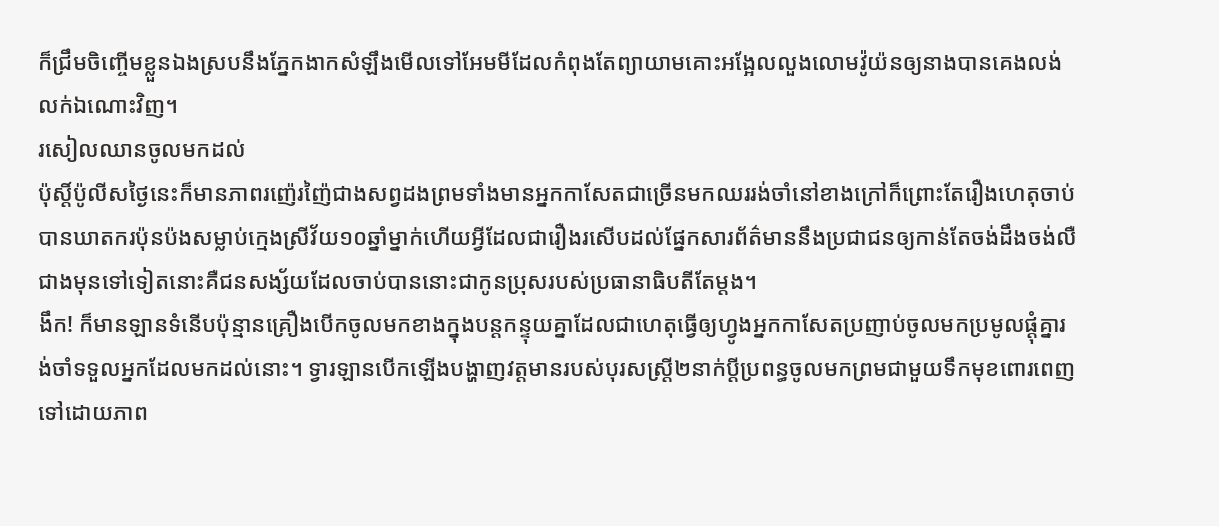ក៏ជ្រឹមចិញ្ចើមខ្លួនឯងស្របនឹងភ្នែកងាកសំឡឹងមើលទៅអែមមីដែលកំពុងតែព្យាយាមគោះអង្អែលលួងលោមវ៉ូយ៉នឲ្យនាងបានគេងលង់លក់ឯណោះវិញ។
រសៀលឈានចូលមកដល់
ប៉ុស្ដិ៍ប៉ូលីសថ្ងៃនេះក៏មានភាពរញ៉េរញ៉ៃជាងសព្វដងព្រមទាំងមានអ្នកកាសែតជាច្រើនមកឈររង់ចាំនៅខាងក្រៅក៏ព្រោះតែរឿងហេតុចាប់បានឃាតករប៉ុនប៉ងសម្លាប់ក្មេងស្រីវ័យ១០ឆ្នាំម្នាក់ហើយអ្វីដែលជារឿងរសើបដល់ផ្នែកសារព័ត៌មាននឹងប្រជាជនឲ្យកាន់តែចង់ដឹងចង់លឺជាងមុនទៅទៀតនោះគឺជនសង្ស័យដែលចាប់បាននោះជាកូនប្រុសរបស់ប្រធានាធិបតីតែម្ដង។
ងឹក! ក៏មានឡានទំនើបប៉ុន្មានគ្រឿងបើកចូលមកខាងក្នុងបន្តកន្ទុយគ្នាដែលជាហេតុធ្វើឲ្យហ្វូងអ្នកកាសែតប្រញាប់ចូលមកប្រមូលផ្ដុំគ្នារង់ចាំទទួលអ្នកដែលមកដល់នោះ។ ទ្វារឡានបើកឡើងបង្ហាញវត្តមានរបស់បុរសស្រ្តី២នាក់ប្ដីប្រពន្ធចូលមកព្រមជាមួយទឹកមុខពោរពេញទៅដោយភាព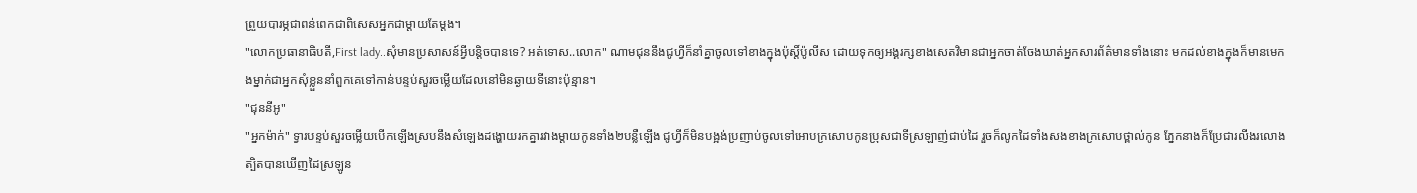ព្រួយបារម្ភជាពន់ពេកជាពិសេសអ្នកជាម្ដាយតែម្ដង។
"លោកប្រធានាធិបតី,First lady..សុំមានប្រសាសន៍អ្វីបន្តិចបានទេ? អត់ទោស..លោក" ណាមជុននឹងជូហ្វីក៏នាំគ្នាចូលទៅខាងក្នុងប៉ុស្តិ៍ប៉ូលីស ដោយទុកឲ្យអង្គរក្សខាងសេតវិមានជាអ្នកចាត់ចែងឃាត់អ្នកសារព័ត៌មានទាំងនោះ មកដល់ខាងក្នុងក៏មានមេកងម្នាក់ជាអ្នកសុំខ្លួននាំពួកគេទៅកាន់បន្ទប់សួរចម្លើយដែលនៅមិនឆ្ងាយទីនោះប៉ុន្មាន។
"ជុននីអូ"
"អ្នកម៉ាក់" ទ្វារបន្ទប់សួរចម្លើយបើកឡើងស្របនឹងសំឡេងដង្ហោយរកគ្នារវាងម្ដាយកូនទាំង២បន្លឺឡើង ជូហ្វីក៏មិនបង្អង់ប្រញាប់ចូលទៅអោបក្រសោបកូនប្រុសជាទីស្រឡាញ់ជាប់ដៃ រួចក៏លូកដៃទាំងសងខាងក្រសោបថ្ពាល់កូន ភ្នែកនាងក៏ប្រែជារលីងរលោងត្បិតបានឃើញដៃស្រឡូន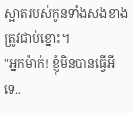ស្អាតរបស់កូនទាំងសងខាងត្រូវជាប់ខ្នោះ។
"អ្នកម៉ាក់! ខ្ញុំមិនបានធ្វើអីទេ..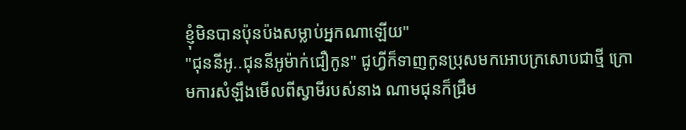ខ្ញុំមិនបានប៉ុនប៉ងសម្លាប់អ្នកណាឡើយ"
"ជុននីអូ..ជុននីអូម៉ាក់ជឿកូន" ជូហ្វីក៏ទាញកូនប្រុសមកអោបក្រសោបជាថ្មី ក្រោមការសំឡឹងមើលពីស្វាមីរបស់នាង ណាមជុនក៏ជ្រឹម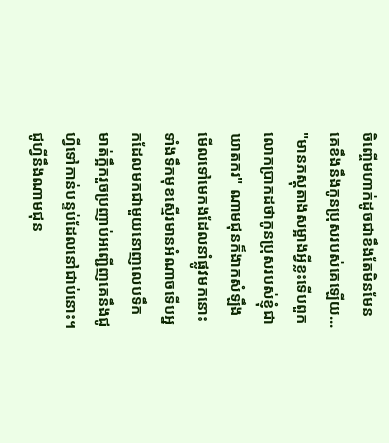ចិញ្ចើមហាក់ដូចជាខឹងតែមិនមែនគេខឹងនឹងកូនប្រុសរបស់គេឡើយ...
"មានភស្តុតាងសម្អាងអ្វីខ្លះទើបពួកលោកប្រាកដថាកូនប្រុសរបស់ខ្ញុំជាឃាតករ" ណាមជុនក៏ងាកសំឡឹងមើលទៅមេកងដែលនាំផ្លូវមកនោះទាំងទឹកមុខស្មើរមានអំណាចទើបអ្នកដែលមកជាមួយនោញលេបទឹកមាត់ក្អឹករួចប្រញាប់អញ្ជើញគេនឹងជូហ្វីទៅកាន់បន្ទប់ដែលនៅជាប់នោះ។ ជូហ្វីនឹងណាមជុន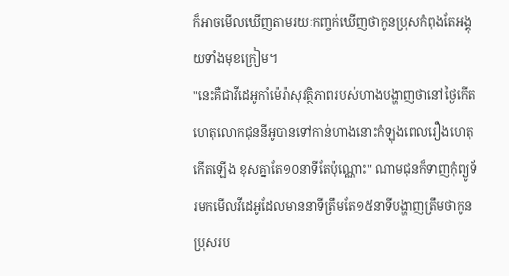ក៏អាចមើលឃើញតាមរយៈកញ្ចក់ឃើញថាកូនប្រុសកំពុងតែអង្គុយទាំងមុខក្រៀម។
"នេះគឺជាវីដេអូកាំម៉េរ៉ាសុវត្ថិភាពរបស់ហាងបង្ហាញថានៅថ្ងៃកើតហេតុលោកជុននីអូបានទៅកាន់ហាងនោះកំឡុងពេលរឿងហេតុកើតឡើង ខុសគ្នាតែ១០នាទីតែប៉ុណ្ណោះ" ណាមជុនក៏ទាញកុំព្យូទ័រមកមើលវីដេអូដែលមាននាទីត្រឹមតែ១៥នាទីបង្ហាញត្រឹមថាកូនប្រុសរប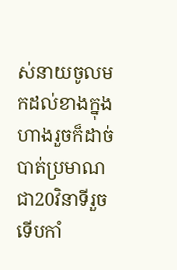ស់នាយចូលមកដល់ខាងក្នុងហាងរួចក៏ដាច់បាត់ប្រមាណជា20វិនាទីរួចទើបកាំ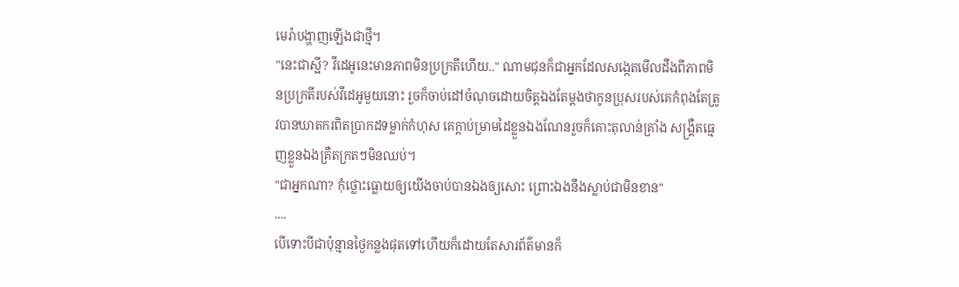មេរ៉ាបង្ហាញឡើងជាថ្មី។
"នេះជាស្អី? វីដេអូនេះមានភាពមិនប្រក្រតីហើយ.." ណាមជុនក៏ជាអ្នកដែលសង្កេតមើលដឹងពីភាពមិនប្រក្រតីរបស់វីដេអូមួយនោះ រួចក៏ចាប់ដៅចំណុចដោយចិត្តឯងតែម្ដងថាកូនប្រុសរបស់គេកំពុងតែត្រូវបានឃាតករពិតប្រាកដទម្លាក់កំហុស គេក្ដាប់ម្រាមដៃខ្លួនឯងណែនរួចក៏គោះតុលាន់គ្រាំង សង្គ្រឺតធ្មេញខ្លួនឯងគ្រឺតក្រតៗមិនឈប់។
"ជាអ្នកណា? កុំថ្លោះធ្លោយឲ្យយើងចាប់បានឯងឲ្យសោះ ព្រោះឯងនឹងស្លាប់ជាមិនខាន"
....
បើទោះបីជាប៉ុន្មានថ្ងៃកន្លងផុតទៅហើយក៏ដោយតែសារព័ត៌មានក៏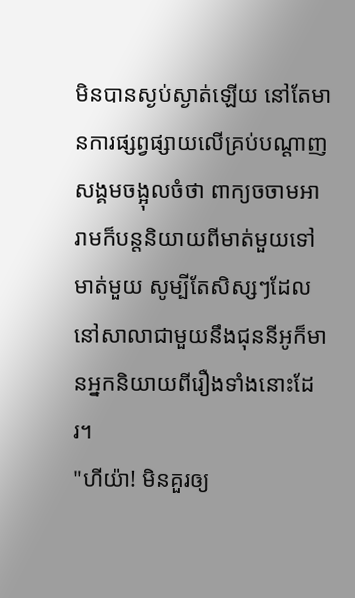មិនបានស្ងប់ស្ងាត់ឡើយ នៅតែមានការផ្សព្វផ្សាយលើគ្រប់បណ្ដាញសង្គមចង្អុលចំថា ពាក្យចចាមអារាមក៏បន្តនិយាយពីមាត់មួយទៅមាត់មួយ សូម្បីតែសិស្សៗដែលនៅសាលាជាមួយនឹងជុននីអូក៏មានអ្នកនិយាយពីរឿងទាំងនោះដែរ។
"ហីយ៉ា! មិនគួរឲ្យ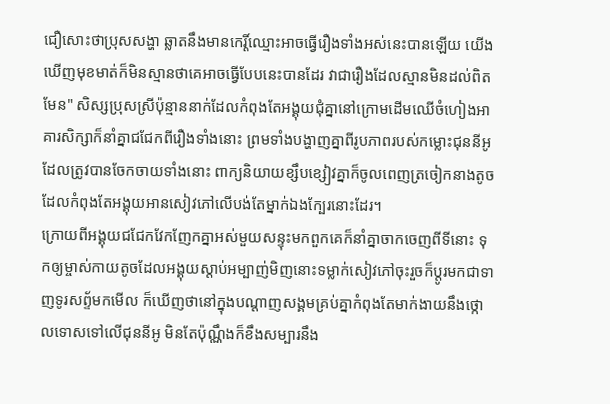ជឿសោះថាប្រុសសង្ហា ឆ្លាតនឹងមានកេរ្តិ៍ឈ្មោះអាចធ្វើរឿងទាំងអស់នេះបានឡើយ យើងឃើញមុខមាត់ក៏មិនស្មានថាគេអាចធ្វើបែបនេះបានដែរ វាជារឿងដែលស្មានមិនដល់ពិតមែន" សិស្សប្រុសស្រីប៉ុន្មាននាក់ដែលកំពុងតែអង្គុយជុំគ្នានៅក្រោមដើមឈើចំហៀងអាគារសិក្សាក៏នាំគ្នាជជែកពីរឿងទាំងនោះ ព្រមទាំងបង្ហាញគ្នាពីរូបភាពរបស់កម្លោះជុននីអូដែលត្រូវបានចែកចាយទាំងនោះ ពាក្យនិយាយខ្សឹបខ្សៀវគ្នាក៏ចូលពេញត្រចៀកនាងតូចដែលកំពុងតែអង្គុយអានសៀវភៅលើបង់តែម្នាក់ឯងក្បែរនោះដែរ។
ក្រោយពីអង្គុយជជែកវែកញែកគ្នាអស់មួយសន្ទុះមកពួកគេក៏នាំគ្នាចាកចេញពីទីនោះ ទុកឲ្យម្ចាស់កាយតូចដែលអង្គុយស្ដាប់អម្បាញ់មិញនោះទម្លាក់សៀវភៅចុះរួចក៏ប្ដូរមកជាទាញទូរសព្ទ័មកមើល ក៏ឃើញថានៅក្នុងបណ្ដាញសង្គមគ្រប់គ្នាកំពុងតែមាក់ងាយនឹងថ្កោលទោសទៅលើជុននីអូ មិនតែប៉ុណ្ណឹងក៏ខឹងសម្បារនឹង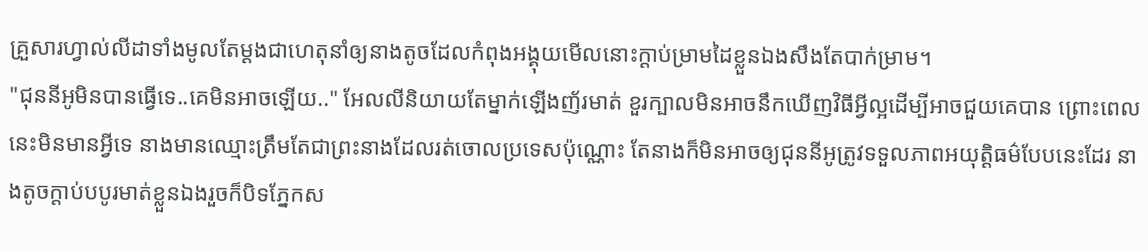គ្រួសារហ្វាល់លីដាទាំងមូលតែម្ដងជាហេតុនាំឲ្យនាងតូចដែលកំពុងអង្គុយមើលនោះក្ដាប់ម្រាមដៃខ្លួនឯងសឹងតែបាក់ម្រាម។
"ជុននីអូមិនបានធ្វើទេ..គេមិនអាចឡើយ.." អែលលីនិយាយតែម្នាក់ឡើងញ័រមាត់ ខួរក្បាលមិនអាចនឹកឃើញវិធីអ្វីល្អដើម្បីអាចជួយគេបាន ព្រោះពេលនេះមិនមានអ្វីទេ នាងមានឈ្មោះត្រឹមតែជាព្រះនាងដែលរត់ចោលប្រទេសប៉ុណ្ណោះ តែនាងក៏មិនអាចឲ្យជុននីអូត្រូវទទួលភាពអយុត្តិធម៌បែបនេះដែរ នាងតូចក្ដាប់បបូរមាត់ខ្លួនឯងរួចក៏បិទភ្នែកស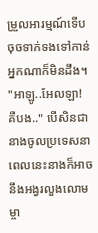ម្រួលអារម្មណ៍ទើបចុចទាក់ទងទៅកាន់អ្នកណាក៏មិនដឹង។
"អាឡូ..អែលឡា! គឺបង.." បើសិនជានាងចូលប្រទេសនាពេលនេះនាងក៏អាចនឹងអង្វរលួងលោមម្ចា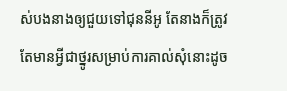ស់បងនាងឲ្យជួយទៅជុននីអូ តែនាងក៏ត្រូវតែមានអ្វីជាថ្នូរសម្រាប់ការគាល់សុំនោះដូច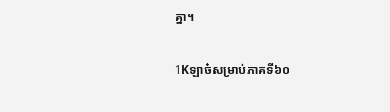គ្នា។

1Kឡាច៎សម្រាប់ភាគទី៦០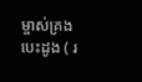ម្ចាស់គ្រងបេះដូង ( រ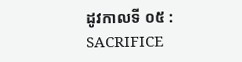ដូវកាលទី ០៥ : SACRIFICE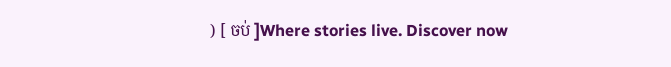) [ ចប់ ]Where stories live. Discover now